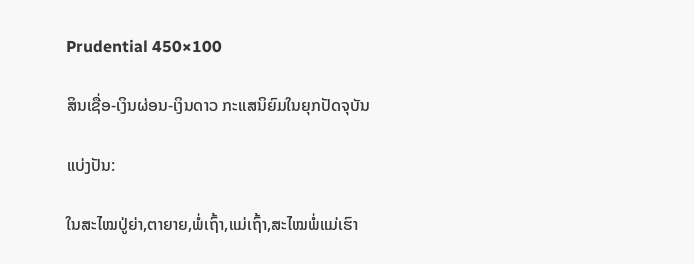Prudential 450×100

ສິນເຊື່ອ-ເງິນຜ່ອນ-ເງິນດາວ ກະແສນິຍົມໃນຍຸກປັດຈຸບັນ

ແບ່ງປັນ:

ໃນສະໄໝປູ່ຍ່າ,ຕາຍາຍ,ພໍ່ເຖົ້າ,ແມ່ເຖົ້າ,ສະໄໝພໍ່ແມ່ເຮົາ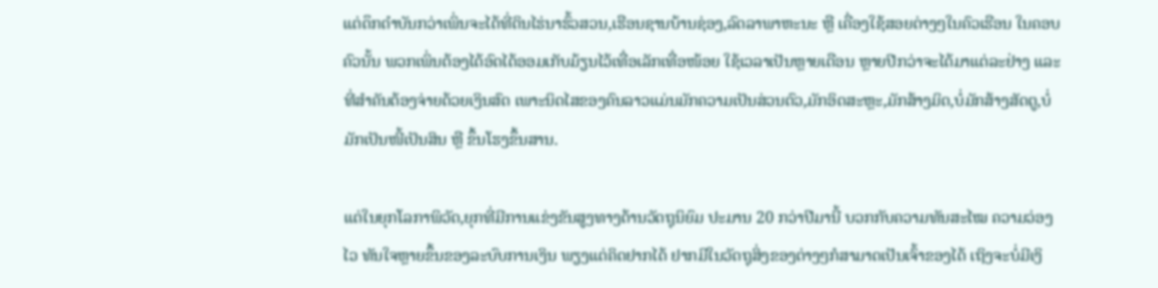ແຕ່ດຶກດໍາບັນກວ່າເພິ່ນຈະໄດ້ທີ່ດິນໄຮ່ນາຮົ້ວສວນ,ເຮືອນຊານບ້ານຊ່ອງ,ລົດລາພາຫະນະ ຫຼື ເຄື່ອງໃຊ້ສອຍຕ່າງໆໃນຄົວເຮືອນ ໃນຄອບຄົວນັ້ນ ພວກເພິ່ນຕ້ອງໄດ້ອົດໄດ້ອອມເກັບມ້ຽນໄວ້ເທື່ອເລັກເທື່ອໜ້ອຍ ໃຊ້ເວລາເປັນຫຼາຍເດືອນ ຫຼາຍປີກວ່າຈະໄດ້ມາແຕ່ລະຢ່າງ ແລະ ທີ່ສໍາຄັນຕ້ອງຈ່າຍດ້ວຍເງິນສົດ ເພາະນິດໄສຂອງຄົນລາວແມ່ນມັກຄວາມເປັນສ່ວນຕົວ,ມັກອິດສະຫຼະ,ມັກສ້າງມິດ,ບໍ່ມັກສ້າງສັດຕູ,ບໍ່ມັກເປັນໜີ້ເປັນສິນ ຫຼື ຂຶ້ນໂຮງຂຶ້ນສານ.

ແຕ່ໃນຍຸກໂລກາພິວັດ,ຍຸກທີ່ມີການແຂ່ງຂັນສູງທາງດ້ານວັດຖຸນິຍົມ ປະມານ 20 ກວ່າປີມານີ້ ບວກກັບຄວາມທັນສະໄໝ ຄວາມວ່ອງໄວ ທັນໃຈຫຼາຍຂຶ້ນຂອງລະບົບການເງິນ ພຽງແຕ່ຄິດຢາກໄດ້ ຢາກມີໃນວັດຖຸສິ່ງຂອງຕ່າງໆກໍສາມາດເປັນເຈົ້າຂອງໄດ້ ເຖິງຈະບໍ່ມີເງິ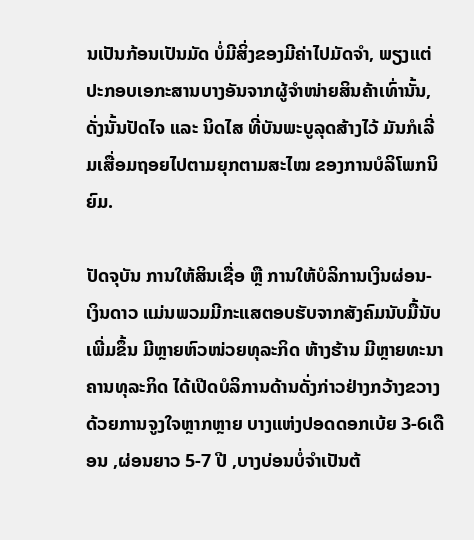ນເປັນກ້ອນເປັນມັດ ບໍ່ມີສິ່ງຂອງມີຄ່າໄປມັດຈໍາ, ພຽງແຕ່ປະກອບເອກະສານບາງອັນຈາກຜູ້ຈໍາໜ່າຍສິນຄ້າເທົ່ານັ້ນ, ດັ່ງນັ້ນປັດໄຈ ແລະ ນິດໄສ ທີ່ບັນພະບູລຸດສ້າງໄວ້ ມັນກໍເລີ່ມເສື່ອມຖອຍໄປຕາມຍຸກຕາມສະໄໝ ຂອງການບໍລິໂພກນິຍົມ.

ປັດຈຸບັນ ການໃຫ້ສິນເຊື່ອ ຫຼື ການໃຫ້ບໍລິການເງິນຜ່ອນ-ເງິນດາວ ແມ່ນພວມມີກະແສຕອບຮັບຈາກສັງຄົມນັບມື້ນັບເພີ່ມຂຶ້ນ ມີຫຼາຍຫົວໜ່ວຍທຸລະກິດ ຫ້າງຮ້ານ ມີຫຼາຍທະນາຄານທຸລະກິດ ໄດ້ເປີດບໍລິການດ້ານດັ່ງກ່າວຢ່າງກວ້າງຂວາງ ດ້ວຍການຈູງໃຈຫຼາກຫຼາຍ ບາງແຫ່ງປອດດອກເບ້ຍ 3-6ເດືອນ ,ຜ່ອນຍາວ 5-7 ປີ ,ບາງບ່ອນບໍ່ຈໍາເປັນຕ້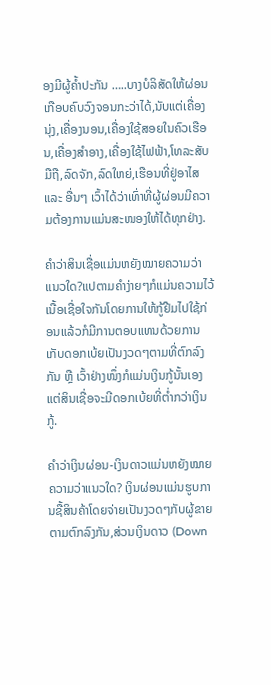ອງມີຜູ້ຄໍ້າປະກັນ …..ບາງບໍລິສັດໃຫ້ຜ່ອນເກືອບຄົບວົງຈອນກະວ່າໄດ້,ນັບແຕ່ເຄື່ອງນຸ່ງ,ເຄື່ອງນອນ,ເຄື່ອງໃຊ້ສອຍໃນຄົວເຮືອນ,ເຄື່ອງສໍາອາງ,ເຄື່ອງໃຊ້ໄຟຟ້າ,ໂທລະສັບມືຖື,ລົດຈັກ,ລົດໃຫຍ່,ເຮືອນທີ່ຢູ່ອາໄສ ແລະ ອື່ນໆ ເວົ້າໄດ້ວ່າເທົ່າທີ່ຜູ້ຜ່ອນມີຄວາມຕ້ອງການແມ່ນສະໜອງໃຫ້ໄດ້ທຸກຢ່າງ.

ຄໍາວ່າສິນເຊື່ອແມ່ນຫຍັງໝາຍຄວາມວ່າແນວໃດ?ແປຕາມຄໍາງ່າຍໆກໍແມ່ນຄວາມໄວ້ເນື້ອເຊື່ອໃຈກັນໂດຍການໃຫ້ກູ້ຢືມໄປໃຊ້ກ່ອນແລ້ວກໍມີການຕອບແທນດ້ວຍການເກັບດອກເບ້ຍເປັນງວດໆຕາມທີ່ຕົກລົງກັນ ຫຼື ເວົ້າຢ່າງໜຶ່ງກໍແມ່ນເງິນກູ້ນັ້ນເອງ ແຕ່ສິນເຊື່ອຈະມີດອກເບ້ຍທີ່ຕໍ່າກວ່າເງິນກູ້.

ຄໍາວ່າເງິນຜ່ອນ-ເງິນດາວແມ່ນຫຍັງໝາຍຄວາມວ່າແນວໃດ? ເງິນຜ່ອນແມ່ນຮູບການຊື້ສິນຄ້າໂດຍຈ່າຍເປັນງວດໆກັບຜູ້ຂາຍຕາມຕົກລົງກັນ,ສ່ວນເງິນດາວ (Down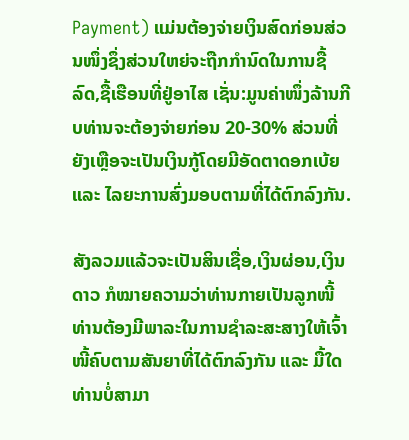Payment) ແມ່ນຕ້ອງຈ່າຍເງິນສົດກ່ອນສ່ວນໜຶ່ງຊຶ່ງສ່ວນໃຫຍ່ຈະຖືກກໍານົດໃນການຊື້ລົດ,ຊື້ເຮືອນທີ່ຢູ່ອາໄສ ເຊັ່ນ:ມູນຄ່າໜຶ່ງລ້ານກີບທ່ານຈະຕ້ອງຈ່າຍກ່ອນ 20-30% ສ່ວນທີ່ຍັງເຫຼືອຈະເປັນເງິນກູ້ໂດຍມີອັດຕາດອກເບ້ຍ ແລະ ໄລຍະການສົ່ງມອບຕາມທີ່ໄດ້ຕົກລົງກັນ.

ສັງລວມແລ້ວຈະເປັນສິນເຊື່ອ,ເງິນຜ່ອນ,ເງິນດາວ ກໍໝາຍຄວາມວ່າທ່ານກາຍເປັນລູກໜີ້ ທ່ານຕ້ອງມີພາລະໃນການຊໍາລະສະສາງໃຫ້ເຈົ້າໜີ້ຄົບຕາມສັນຍາທີ່ໄດ້ຕົກລົງກັນ ແລະ ມື້ໃດທ່ານບໍ່ສາມາ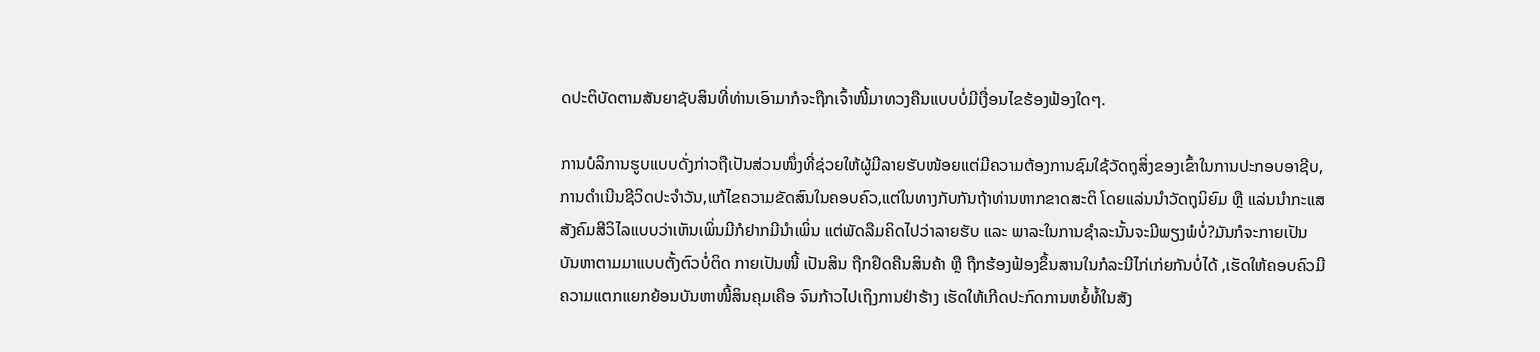ດປະຕິບັດຕາມສັນຍາຊັບສິນທີ່ທ່ານເອົາມາກໍຈະຖືກເຈົ້າໜີ້ມາທວງຄືນແບບບໍ່ມີເງື່ອນໄຂຮ້ອງຟ້ອງໃດໆ.

ການບໍລິການຮູບແບບດັ່ງກ່າວຖືເປັນສ່ວນໜຶ່ງທີ່ຊ່ວຍໃຫ້ຜູ້ມີລາຍຮັບໜ້ອຍແຕ່ມີຄວາມຕ້ອງການຊົມໃຊ້ວັດຖຸສິ່ງຂອງເຂົ້າໃນການປະກອບອາຊີບ, ການດໍາເນີນຊີວິດປະຈໍາວັນ,ແກ້ໄຂຄວາມຂັດສົນໃນຄອບຄົວ,ແຕ່ໃນທາງກັບກັນຖ້າທ່ານຫາກຂາດສະຕິ ໂດຍແລ່ນນໍາວັດຖຸນິຍົມ ຫຼື ແລ່ນນໍາກະແສສັງຄົມສີວິໄລແບບວ່າເຫັນເພິ່ນມີກໍຢາກມີນໍາເພິ່ນ ແຕ່ພັດລືມຄິດໄປວ່າລາຍຮັບ ແລະ ພາລະໃນການຊໍາລະນັ້ນຈະມີພຽງພໍບໍ່?ມັນກໍຈະກາຍເປັນບັນຫາຕາມມາແບບຕັ້ງຕົວບໍ່ຕິດ ກາຍເປັນໜີ້ ເປັນສິນ ຖືກຢຶດຄືນສິນຄ້າ ຫຼື ຖືກຮ້ອງຟ້ອງຂຶ້ນສານໃນກໍລະນີໄກ່ເກ່ຍກັນບໍ່ໄດ້ ,ເຮັດໃຫ້ຄອບຄົວມີຄວາມແຕກແຍກຍ້ອນບັນຫາໜີ້ສິນຄຸມເຄືອ ຈົນກ້າວໄປເຖິງການຢ່າຮ້າງ ເຮັດໃຫ້ເກີດປະກົດການຫຍໍ້ທໍ້ໃນສັງ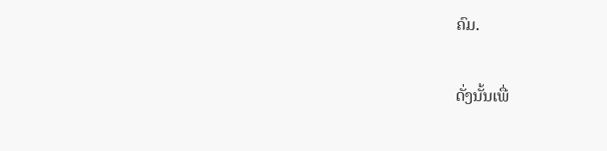ຄົມ.

ດັ່ງນັ້ນເພື່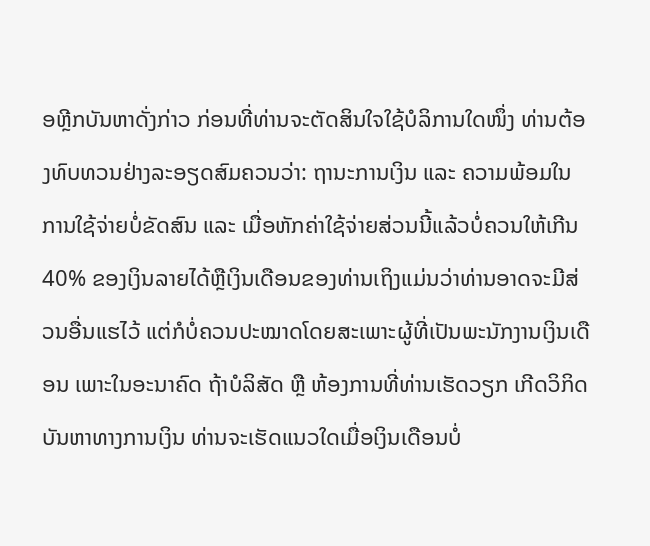ອຫຼີກບັນຫາດັ່ງກ່າວ ກ່ອນທີ່ທ່ານຈະຕັດສິນໃຈໃຊ້ບໍລິການໃດໜຶ່ງ ທ່ານຕ້ອງທົບທວນຢ່າງລະອຽດສົມຄວນວ່າ: ຖານະການເງິນ ແລະ ຄວາມພ້ອມໃນການໃຊ້ຈ່າຍບໍ່ຂັດສົນ ແລະ ເມື່ອຫັກຄ່າໃຊ້ຈ່າຍສ່ວນນີ້ແລ້ວບໍ່ຄວນໃຫ້ເກີນ 40% ຂອງເງິນລາຍໄດ້ຫຼືເງິນເດືອນຂອງທ່ານເຖິງແມ່ນວ່າທ່ານອາດຈະມີສ່ວນອື່ນແຮໄວ້ ແຕ່ກໍບໍ່ຄວນປະໝາດໂດຍສະເພາະຜູ້ທີ່ເປັນພະນັກງານເງິນເດືອນ ເພາະໃນອະນາຄົດ ຖ້າບໍລິສັດ ຫຼື ຫ້ອງການທີ່ທ່ານເຮັດວຽກ ເກີດວິກິດບັນຫາທາງການເງິນ ທ່ານຈະເຮັດແນວໃດເມື່ອເງິນເດືອນບໍ່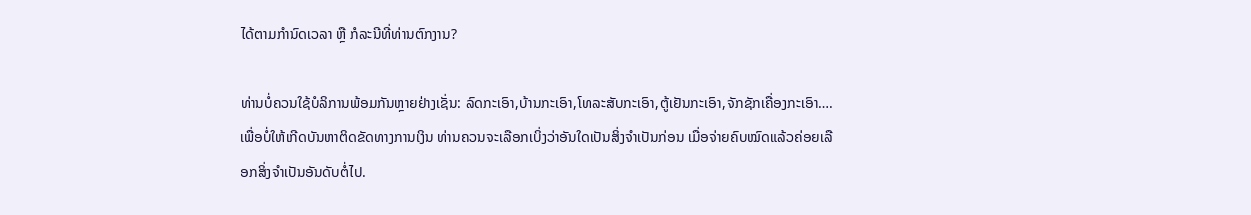ໄດ້ຕາມກໍານົດເວລາ ຫຼື ກໍລະນີທີ່ທ່ານຕົກງານ?

ທ່ານບໍ່ຄວນໃຊ້ບໍລິການພ້ອມກັນຫຼາຍຢ່າງເຊັ່ນ: ລົດກະເອົາ,ບ້ານກະເອົາ,ໂທລະສັບກະເອົາ,ຕູ້ເຢັນກະເອົາ,ຈັກຊັກເຄື່ອງກະເອົາ….ເພື່ອບໍ່ໃຫ້ເກີດບັນຫາຕິດຂັດທາງການເງິນ ທ່ານຄວນຈະເລືອກເບິ່ງວ່າອັນໃດເປັນສິ່ງຈໍາເປັນກ່ອນ ເມື່ອຈ່າຍຄົບໝົດແລ້ວຄ່ອຍເລືອກສິ່ງຈໍາເປັນອັນດັບຕໍ່ໄປ.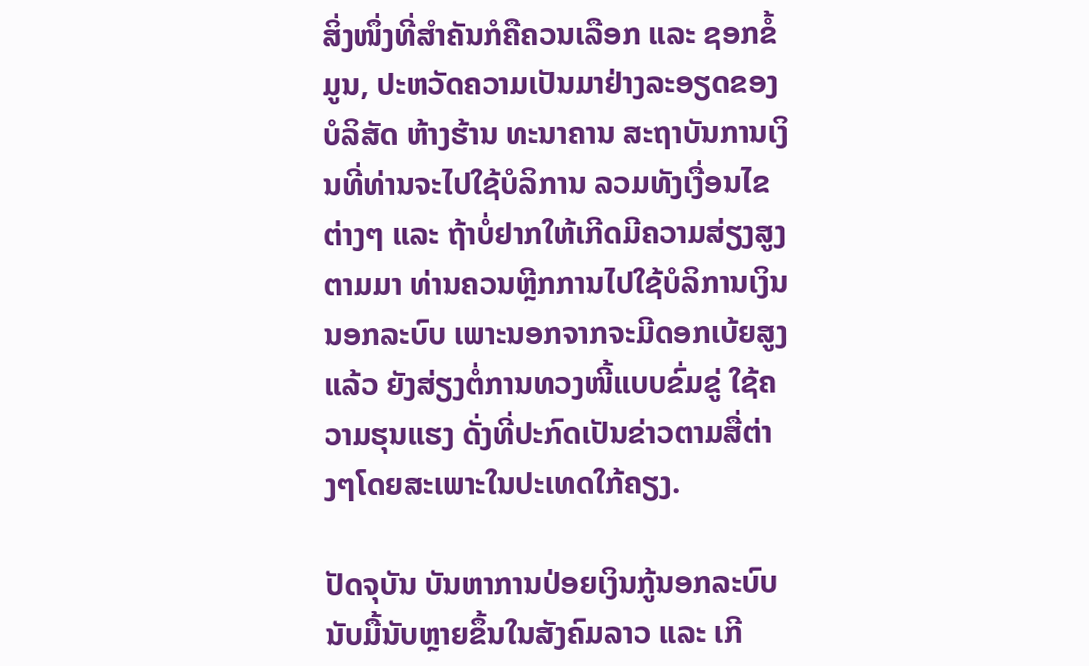ສິ່ງໜຶ່ງທີ່ສໍາຄັນກໍຄືຄວນເລືອກ ແລະ ຊອກຂໍ້ມູນ, ປະຫວັດຄວາມເປັນມາຢ່າງລະອຽດຂອງບໍລິສັດ ຫ້າງຮ້ານ ທະນາຄານ ສະຖາບັນການເງິນທີ່ທ່ານຈະໄປໃຊ້ບໍລິການ ລວມທັງເງື່ອນໄຂຕ່າງໆ ແລະ ຖ້າບໍ່ຢາກໃຫ້ເກີດມີຄວາມສ່ຽງສູງຕາມມາ ທ່ານຄວນຫຼີກການໄປໃຊ້ບໍລິການເງິນນອກລະບົບ ເພາະນອກຈາກຈະມີດອກເບ້ຍສູງແລ້ວ ຍັງສ່ຽງຕໍ່ການທວງໜີ້ແບບຂົ່ມຂູ່ ໃຊ້ຄວາມຮຸນແຮງ ດັ່ງທີ່ປະກົດເປັນຂ່າວຕາມສື່ຕ່າງໆໂດຍສະເພາະໃນປະເທດໃກ້ຄຽງ.

ປັດຈຸບັນ ບັນຫາການປ່ອຍເງິນກູ້ນອກລະບົບ ນັບມື້ນັບຫຼາຍຂຶ້ນໃນສັງຄົມລາວ ແລະ ເກີ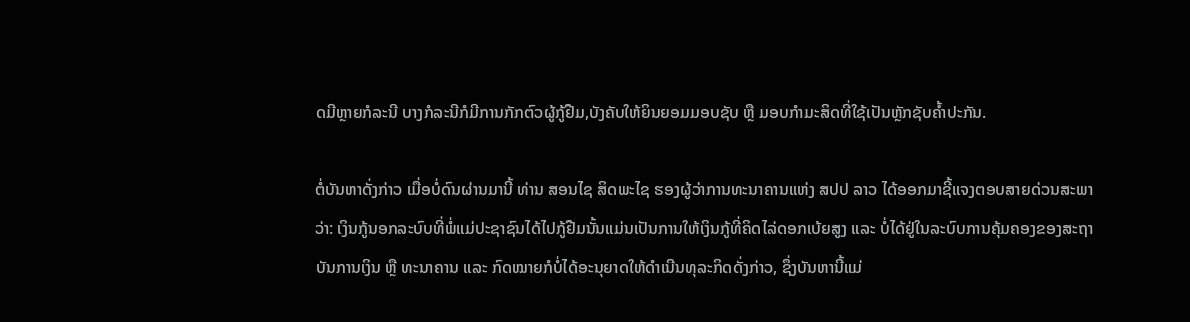ດມີຫຼາຍກໍລະນີ ບາງກໍລະນີກໍມີການກັກຕົວຜູ້ກູ້ຢືມ,ບັງຄັບໃຫ້ຍິນຍອມມອບຊັບ ຫຼື ມອບກຳມະສິດທີ່ໃຊ້ເປັນຫຼັກຊັບຄ້ຳປະກັນ.

ຕໍ່ບັນຫາດັ່ງກ່າວ ເມື່ອບໍ່ດົນຜ່ານມານີ້ ທ່ານ ສອນໄຊ ສິດພະໄຊ ຮອງຜູ້ວ່າການທະນາຄານແຫ່ງ ສປປ ລາວ ໄດ້ອອກມາຊີ້ແຈງຕອບສາຍດ່ວນສະພາວ່າ: ເງິນກູ້ນອກລະບົບທີ່ພໍ່ແມ່ປະຊາຊົນໄດ້ໄປກູ້ຢືມນັ້ນແມ່ນເປັນການໃຫ້ເງິນກູ້ທີ່ຄິດໄລ່ດອກເບ້ຍສູງ ແລະ ບໍ່ໄດ້ຢູ່ໃນລະບົບການຄຸ້ມຄອງຂອງສະຖາບັນການເງິນ ຫຼື ທະນາຄານ ແລະ ກົດໝາຍກໍບໍ່ໄດ້ອະນຸຍາດໃຫ້ດຳເນີນທຸລະກິດດັ່ງກ່າວ, ຊຶ່ງບັນຫານີ້ແມ່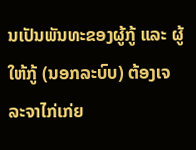ນເປັນພັນທະຂອງຜູ້ກູ້ ແລະ ຜູ້ໃຫ້ກູ້ (ນອກລະບົບ) ຕ້ອງເຈລະຈາໄກ່ເກ່ຍ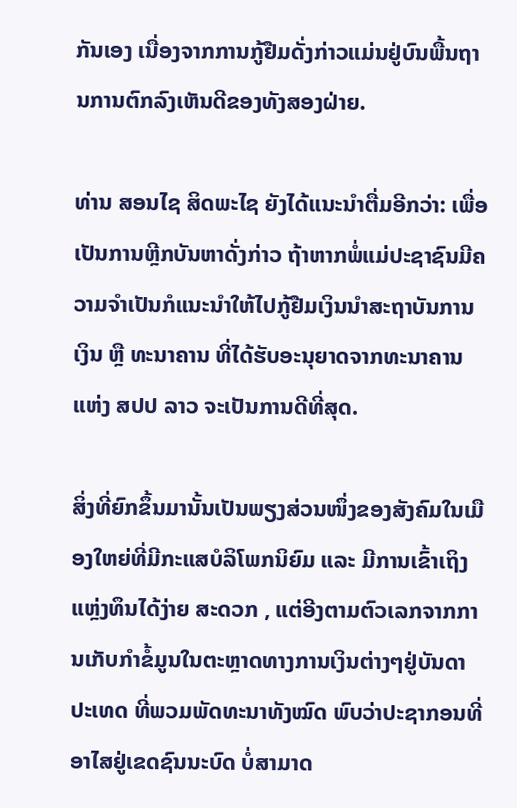ກັນເອງ ເນື່ອງຈາກການກູ້ຢືມດັ່ງກ່າວແມ່ນຢູ່ບົນພື້ນຖານການຕົກລົງເຫັນດີຂອງທັງສອງຝ່າຍ.

ທ່ານ ສອນໄຊ ສິດພະໄຊ ຍັງໄດ້ແນະນໍາຕື່ມອີກວ່າ: ເພື່ອເປັນການຫຼີກບັນຫາດັ່ງກ່າວ ຖ້າຫາກພໍ່ແມ່ປະຊາຊົນມີຄວາມຈຳເປັນກໍແນະນຳໃຫ້ໄປກູ້ຢືມເງິນນຳສະຖາບັນການເງິນ ຫຼື ທະນາຄານ ທີ່ໄດ້ຮັບອະນຸຍາດຈາກທະນາຄານແຫ່ງ ສປປ ລາວ ຈະເປັນການດີທີ່ສຸດ.

ສິ່ງທີ່ຍົກຂຶ້ນມານັ້ນເປັນພຽງສ່ວນໜຶ່ງຂອງສັງຄົມໃນເມືອງໃຫຍ່ທີ່ມີກະແສບໍລິໂພກນິຍົມ ແລະ ມີການເຂົ້າເຖິງແຫຼ່ງທຶນໄດ້ງ່າຍ ສະດວກ , ແຕ່ອີງຕາມຕົວເລກຈາກການເກັບກຳຂໍ້ມູນໃນຕະຫຼາດທາງການເງິນຕ່າງໆຢູ່ບັນດາປະເທດ ທີ່ພວມພັດທະນາທັງໝົດ ພົບວ່າປະຊາກອນທີ່ອາໄສຢູ່ເຂດຊົນນະບົດ ບໍ່ສາມາດ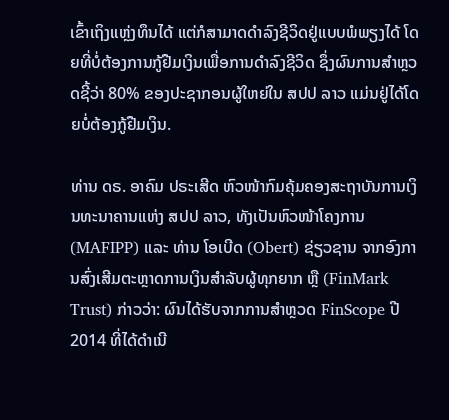ເຂົ້າເຖິງແຫຼ່ງທຶນໄດ້ ແຕ່ກໍສາມາດດຳລົງຊີວິດຢູ່ແບບພໍພຽງໄດ້ ໂດຍທີ່ບໍ່ຕ້ອງການກູ້ຢືມເງິນເພື່ອການດຳລົງຊີວິດ ຊຶ່ງຜົນການສຳຫຼວດຊີ້ວ່າ 80% ຂອງປະຊາກອນຜູ້ໃຫຍ່ໃນ ສປປ ລາວ ແມ່ນຢູ່ໄດ້ໂດຍບໍ່ຕ້ອງກູ້ຢືມເງິນ.

ທ່ານ ດຣ. ອາຄົມ ປຣະເສີດ ຫົວໜ້າກົມຄຸ້ມຄອງສະຖາບັນການເງິນທະນາຄານແຫ່ງ ສປປ ລາວ, ທັງເປັນຫົວໜ້າໂຄງການ (MAFIPP) ແລະ ທ່ານ ໂອເບີດ (Obert) ຊ່ຽວຊານ ຈາກອົງການສົ່ງເສີມຕະຫຼາດການເງິນສຳລັບຜູ້ທຸກຍາກ ຫຼື (FinMark Trust) ກ່າວວ່າ: ຜົນໄດ້ຮັບຈາກການສຳຫຼວດ FinScope ປີ 2014 ທີ່ໄດ້ດຳເນີ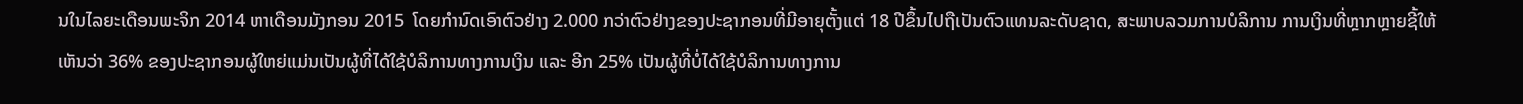ນໃນໄລຍະເດືອນພະຈິກ 2014 ຫາເດືອນມັງກອນ 2015  ໂດຍກຳນົດເອົາຕົວຢ່າງ 2.000 ກວ່າຕົວຢ່າງຂອງປະຊາກອນທີ່ມີອາຍຸຕັ້ງແຕ່ 18 ປີຂຶ້ນໄປຖືເປັນຕົວແທນລະດັບຊາດ, ສະພາບລວມການບໍລິການ ການເງິນທີ່ຫຼາກຫຼາຍຊີ້ໃຫ້ເຫັນວ່າ 36% ຂອງປະຊາກອນຜູ້ໃຫຍ່ແມ່ນເປັນຜູ້ທີ່ໄດ້ໃຊ້ບໍລິການທາງການເງິນ ແລະ ອີກ 25% ເປັນຜູ້ທີ່ບໍ່ໄດ້ໃຊ້ບໍລິການທາງການ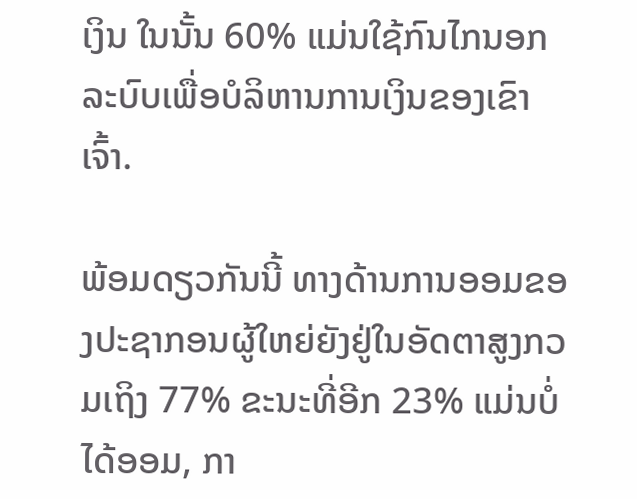ເງິນ ໃນນັ້ນ 60% ແມ່ນໃຊ້ກົນໄກນອກລະບົບເພື່ອບໍລິຫານການເງິນຂອງເຂົາເຈົ້າ.

ພ້ອມດຽວກັນນີ້ ທາງດ້ານການອອມຂອງປະຊາກອນຜູ້ໃຫຍ່ຍັງຢູ່ໃນອັດຕາສູງກວມເຖິງ 77% ຂະນະທີ່ອີກ 23% ແມ່ນບໍ່ໄດ້ອອມ, ກາ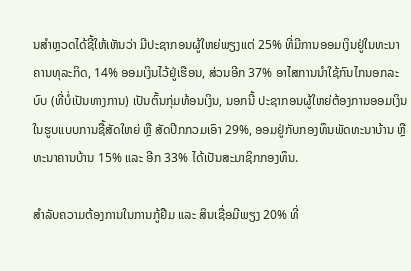ນສຳຫຼວດໄດ້ຊີ້ໃຫ້ເຫັນວ່າ ມີປະຊາກອນຜູ້ໃຫຍ່ພຽງແຕ່ 25% ທີ່ມີການອອມເງິນຢູ່ໃນທະນາຄານທຸລະກິດ, 14% ອອມເງິນໄວ້ຢູ່ເຮືອນ, ສ່ວນອີກ 37% ອາໄສການນຳໃຊ້ກົນໄກນອກລະບົບ (ທີ່ບໍ່ເປັນທາງການ) ເປັນຕົ້ນກຸ່ມທ້ອນເງິນ, ນອກນີ້ ປະຊາກອນຜູ້ໃຫຍ່ຕ້ອງການອອມເງິນໃນຮູບແບບການຊື້ສັດໃຫຍ່ ຫຼື ສັດປີກກວມເອົາ 29%, ອອມຢູ່ກັບກອງທຶນພັດທະນາບ້ານ ຫຼື ທະນາຄານບ້ານ 15% ແລະ ອີກ 33% ໄດ້ເປັນສະມາຊິກກອງທຶນ.

ສຳລັບຄວາມຕ້ອງການໃນການກູ້ຢືມ ແລະ ສິນເຊື່ອມີພຽງ 20% ທີ່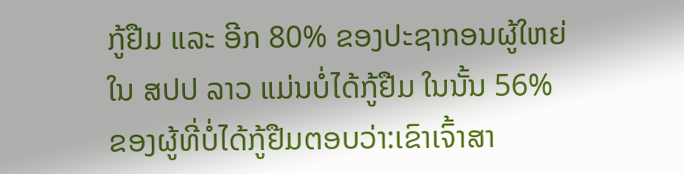ກູ້ຢືມ ແລະ ອີກ 80% ຂອງປະຊາກອນຜູ້ໃຫຍ່ໃນ ສປປ ລາວ ແມ່ນບໍ່ໄດ້ກູ້ຢືມ ໃນນັ້ນ 56% ຂອງຜູ້ທີ່ບໍ່ໄດ້ກູ້ຢືມຕອບວ່າ:ເຂົາເຈົ້າສາ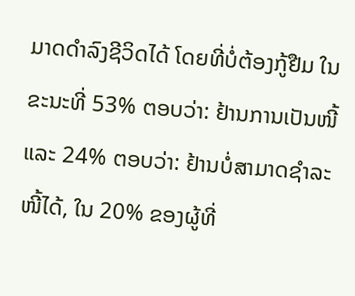ມາດດຳລົງຊີວິດໄດ້ ໂດຍທີ່ບໍ່ຕ້ອງກູ້ຢືມ ໃນຂະນະທີ່ 53% ຕອບວ່າ: ຢ້ານການເປັນໜີ້ ແລະ 24% ຕອບວ່າ: ຢ້ານບໍ່ສາມາດຊຳລະໜີ້ໄດ້, ໃນ 20% ຂອງຜູ້ທີ່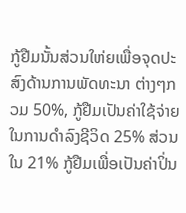ກູ້ຢືມນັ້ນສ່ວນໃຫ່ຍເພື່ອຈຸດປະສົງດ້ານການພັດທະນາ ຕ່າງໆກວມ 50%, ກູ້ຢືມເປັນຄ່າໃຊ້ຈ່າຍໃນການດຳລົງຊີວິດ 25% ສ່ວນໃນ 21% ກູ້ຢືມເພື່ອເປັນຄ່າປິ່ນ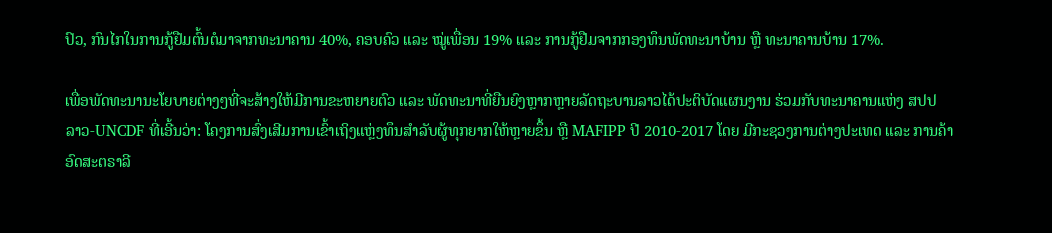ປົວ, ກົນໄກໃນການກູ້ຢືມຕົ້ນຕໍມາຈາກທະນາຄານ 40%, ຄອບຄົວ ແລະ ໝູ່ເພື່ອນ 19% ແລະ ການກູ້ຢືມຈາກກອງທຶນພັດທະນາບ້ານ ຫຼື ທະນາຄານບ້ານ 17%.

ເພື່ອພັດທະນານະໂຍບາຍຕ່າງໆທີ່ຈະສ້າງໃຫ້ມີການຂະຫຍາຍຕົວ ແລະ ພັດທະນາທີ່ຍືນຍົງຫຼາກຫຼາຍລັດຖະບານລາວໄດ້ປະຕິບັດແຜນງານ ຮ່ວມກັບທະນາຄານແຫ່ງ ສປປ ລາວ-UNCDF ທີ່ເອີ້ນວ່າ: ໂຄງການສົ່ງເສີມການເຂົ້າເຖິງແຫຼ່ງທຶນສຳລັບຜູ້ທຸກຍາກໃຫ້ຫຼາຍຂຶ້ນ ຫຼື MAFIPP ປີ 2010-2017 ໂດຍ ມີກະຊວງການຕ່າງປະເທດ ແລະ ການຄ້າອົດສະຕຣາລີ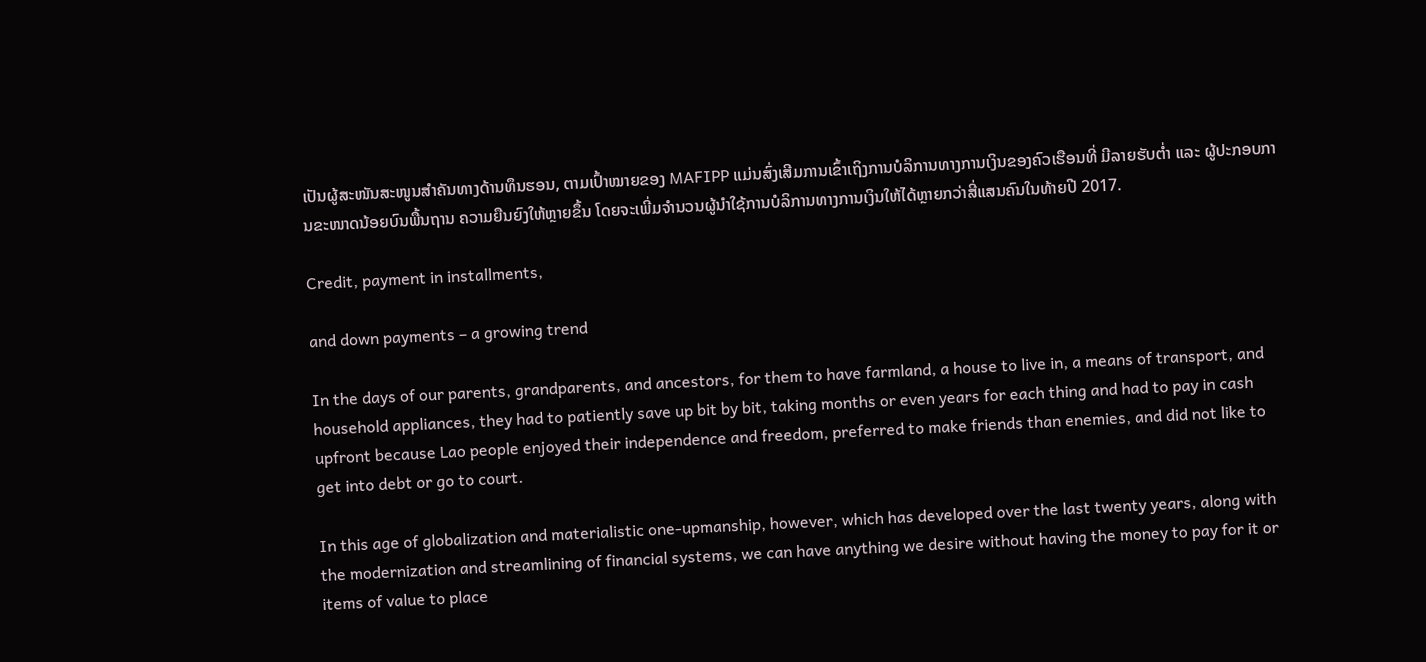ເປັນຜູ້ສະໜັນສະໜູນສຳຄັນທາງດ້ານທຶນຮອນ, ຕາມເປົ້າໝາຍຂອງ MAFIPP ແມ່ນສົ່ງເສີມການເຂົ້າເຖິງການບໍລິການທາງການເງິນຂອງຄົວເຮືອນທີ່ ມີລາຍຮັບຕ່ຳ ແລະ ຜູ້ປະກອບການຂະໜາດນ້ອຍບົນພື້ນຖານ ຄວາມຍືນຍົງໃຫ້ຫຼາຍຂຶ້ນ ໂດຍຈະເພີ່ມຈຳນວນຜູ້ນຳໃຊ້ການບໍລິການທາງການເງິນໃຫ້ໄດ້ຫຼາຍກວ່າສີ່ແສນຄົນໃນທ້າຍປີ 2017.

Credit, payment in installments,

and down payments – a growing trend

In the days of our parents, grandparents, and ancestors, for them to have farmland, a house to live in, a means of transport, and household appliances, they had to patiently save up bit by bit, taking months or even years for each thing and had to pay in cash upfront because Lao people enjoyed their independence and freedom, preferred to make friends than enemies, and did not like to get into debt or go to court.

In this age of globalization and materialistic one-upmanship, however, which has developed over the last twenty years, along with the modernization and streamlining of financial systems, we can have anything we desire without having the money to pay for it or items of value to place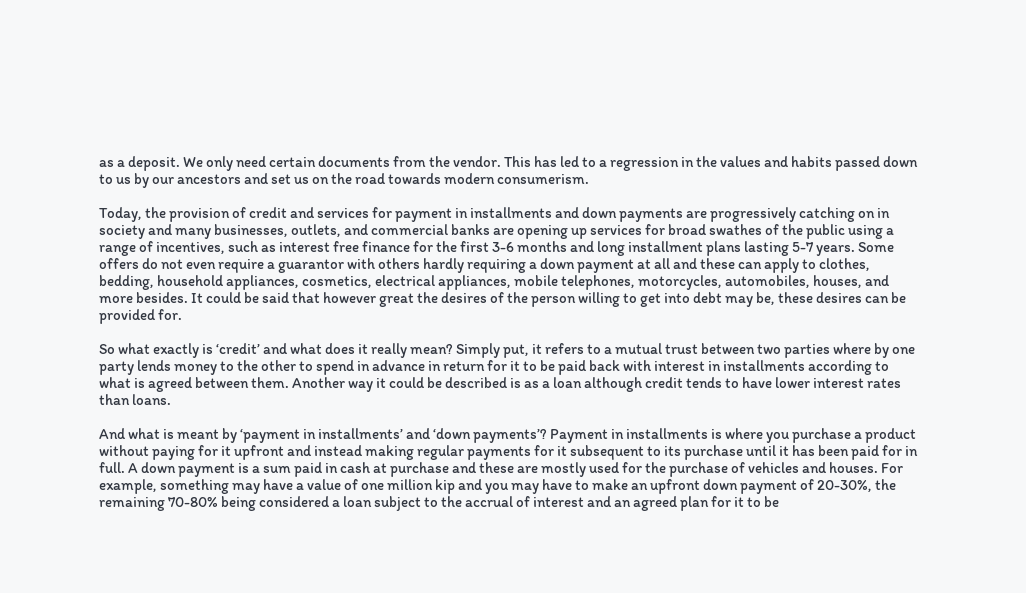as a deposit. We only need certain documents from the vendor. This has led to a regression in the values and habits passed down to us by our ancestors and set us on the road towards modern consumerism.

Today, the provision of credit and services for payment in installments and down payments are progressively catching on in society and many businesses, outlets, and commercial banks are opening up services for broad swathes of the public using a range of incentives, such as interest free finance for the first 3-6 months and long installment plans lasting 5-7 years. Some offers do not even require a guarantor with others hardly requiring a down payment at all and these can apply to clothes, bedding, household appliances, cosmetics, electrical appliances, mobile telephones, motorcycles, automobiles, houses, and more besides. It could be said that however great the desires of the person willing to get into debt may be, these desires can be provided for.

So what exactly is ‘credit’ and what does it really mean? Simply put, it refers to a mutual trust between two parties where by one party lends money to the other to spend in advance in return for it to be paid back with interest in installments according to what is agreed between them. Another way it could be described is as a loan although credit tends to have lower interest rates than loans.

And what is meant by ‘payment in installments’ and ‘down payments’? Payment in installments is where you purchase a product without paying for it upfront and instead making regular payments for it subsequent to its purchase until it has been paid for in full. A down payment is a sum paid in cash at purchase and these are mostly used for the purchase of vehicles and houses. For example, something may have a value of one million kip and you may have to make an upfront down payment of 20-30%, the remaining 70-80% being considered a loan subject to the accrual of interest and an agreed plan for it to be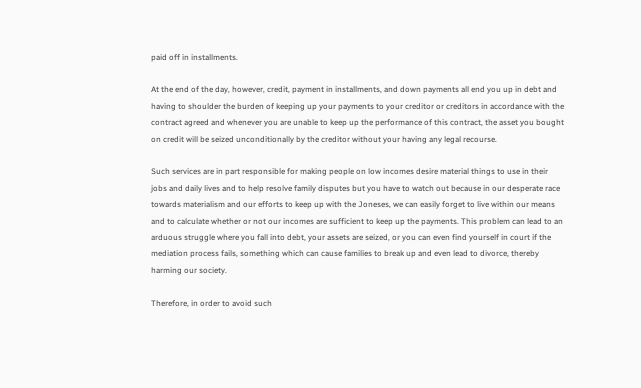paid off in installments.

At the end of the day, however, credit, payment in installments, and down payments all end you up in debt and having to shoulder the burden of keeping up your payments to your creditor or creditors in accordance with the contract agreed and whenever you are unable to keep up the performance of this contract, the asset you bought on credit will be seized unconditionally by the creditor without your having any legal recourse.

Such services are in part responsible for making people on low incomes desire material things to use in their jobs and daily lives and to help resolve family disputes but you have to watch out because in our desperate race towards materialism and our efforts to keep up with the Joneses, we can easily forget to live within our means and to calculate whether or not our incomes are sufficient to keep up the payments. This problem can lead to an arduous struggle where you fall into debt, your assets are seized, or you can even find yourself in court if the mediation process fails, something which can cause families to break up and even lead to divorce, thereby harming our society.

Therefore, in order to avoid such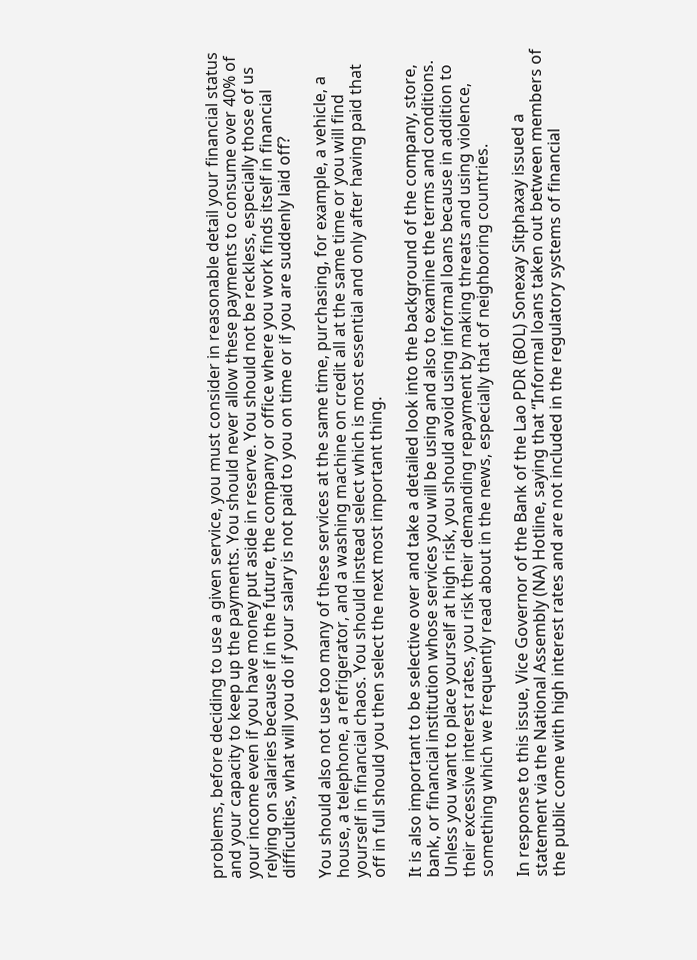problems, before deciding to use a given service, you must consider in reasonable detail your financial status and your capacity to keep up the payments. You should never allow these payments to consume over 40% of your income even if you have money put aside in reserve. You should not be reckless, especially those of us relying on salaries because if in the future, the company or office where you work finds itself in financial difficulties, what will you do if your salary is not paid to you on time or if you are suddenly laid off?

You should also not use too many of these services at the same time, purchasing, for example, a vehicle, a house, a telephone, a refrigerator, and a washing machine on credit all at the same time or you will find yourself in financial chaos. You should instead select which is most essential and only after having paid that off in full should you then select the next most important thing.

It is also important to be selective over and take a detailed look into the background of the company, store, bank, or financial institution whose services you will be using and also to examine the terms and conditions. Unless you want to place yourself at high risk, you should avoid using informal loans because in addition to their excessive interest rates, you risk their demanding repayment by making threats and using violence, something which we frequently read about in the news, especially that of neighboring countries.

In response to this issue, Vice Governor of the Bank of the Lao PDR (BOL) Sonexay Sitphaxay issued a statement via the National Assembly (NA) Hotline, saying that “Informal loans taken out between members of the public come with high interest rates and are not included in the regulatory systems of financial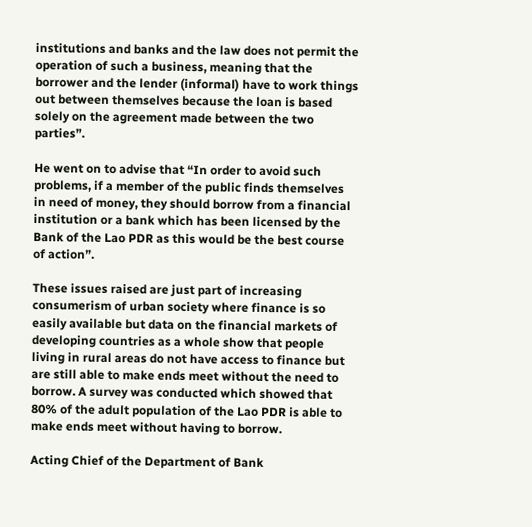institutions and banks and the law does not permit the operation of such a business, meaning that the borrower and the lender (informal) have to work things out between themselves because the loan is based solely on the agreement made between the two parties”.

He went on to advise that “In order to avoid such problems, if a member of the public finds themselves in need of money, they should borrow from a financial institution or a bank which has been licensed by the Bank of the Lao PDR as this would be the best course of action”.

These issues raised are just part of increasing consumerism of urban society where finance is so easily available but data on the financial markets of developing countries as a whole show that people living in rural areas do not have access to finance but are still able to make ends meet without the need to borrow. A survey was conducted which showed that 80% of the adult population of the Lao PDR is able to make ends meet without having to borrow.

Acting Chief of the Department of Bank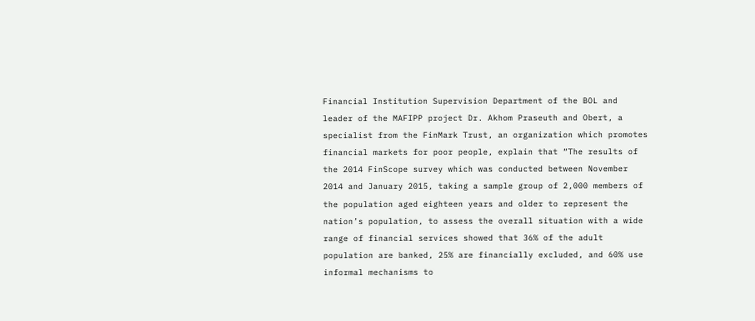Financial Institution Supervision Department of the BOL and leader of the MAFIPP project Dr. Akhom Praseuth and Obert, a specialist from the FinMark Trust, an organization which promotes financial markets for poor people, explain that “The results of the 2014 FinScope survey which was conducted between November 2014 and January 2015, taking a sample group of 2,000 members of the population aged eighteen years and older to represent the nation’s population, to assess the overall situation with a wide range of financial services showed that 36% of the adult population are banked, 25% are financially excluded, and 60% use informal mechanisms to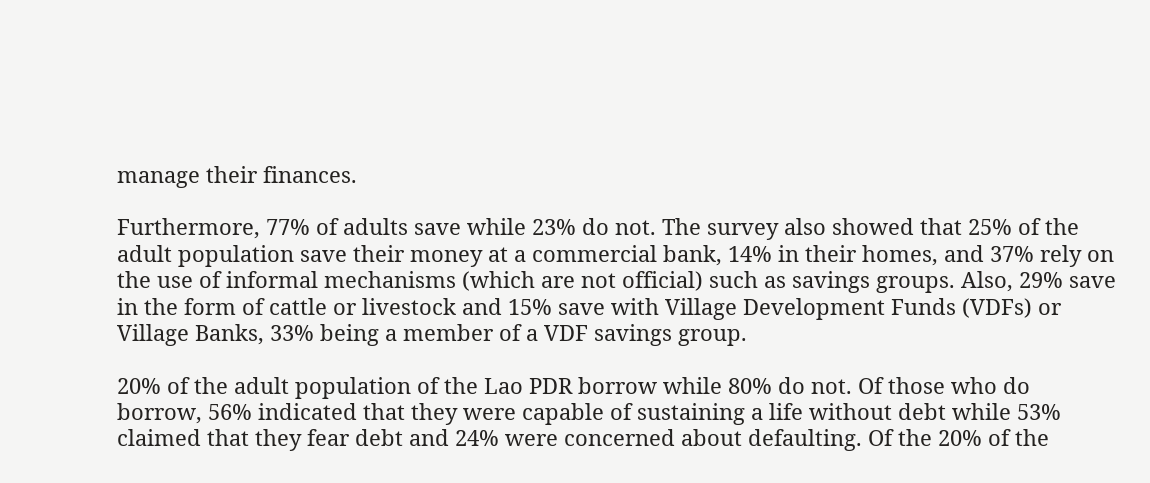manage their finances.

Furthermore, 77% of adults save while 23% do not. The survey also showed that 25% of the adult population save their money at a commercial bank, 14% in their homes, and 37% rely on the use of informal mechanisms (which are not official) such as savings groups. Also, 29% save in the form of cattle or livestock and 15% save with Village Development Funds (VDFs) or Village Banks, 33% being a member of a VDF savings group.

20% of the adult population of the Lao PDR borrow while 80% do not. Of those who do borrow, 56% indicated that they were capable of sustaining a life without debt while 53% claimed that they fear debt and 24% were concerned about defaulting. Of the 20% of the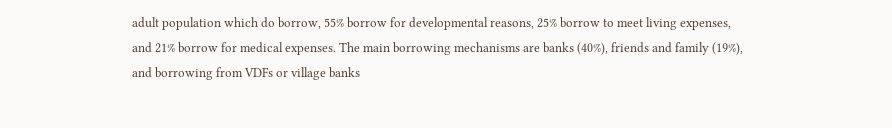adult population which do borrow, 55% borrow for developmental reasons, 25% borrow to meet living expenses, and 21% borrow for medical expenses. The main borrowing mechanisms are banks (40%), friends and family (19%), and borrowing from VDFs or village banks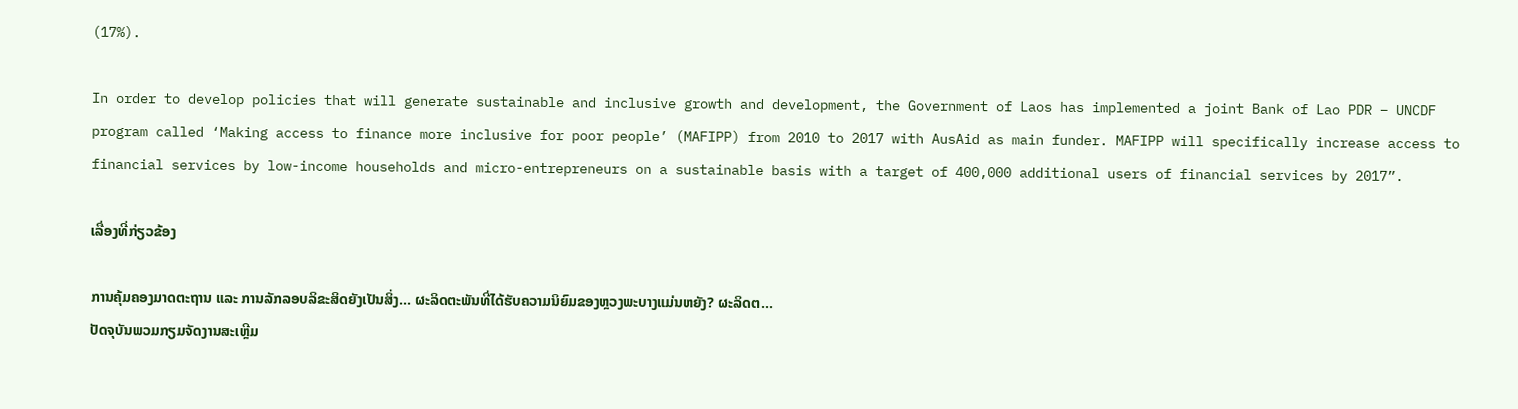(17%).

In order to develop policies that will generate sustainable and inclusive growth and development, the Government of Laos has implemented a joint Bank of Lao PDR – UNCDF program called ‘Making access to finance more inclusive for poor people’ (MAFIPP) from 2010 to 2017 with AusAid as main funder. MAFIPP will specifically increase access to financial services by low-income households and micro-entrepreneurs on a sustainable basis with a target of 400,000 additional users of financial services by 2017”.

ເລື່ອງທີ່ກ່ຽວຂ້ອງ

ການຄຸ້ມຄອງມາດຕະຖານ ແລະ ການລັກລອບລິຂະສິດຍັງເປັນສິ່ງ... ຜະລິດຕະພັນທີ່ໄດ້ຮັບຄວາມນິຍົມຂອງຫຼວງພະບາງແມ່ນຫຍັງ? ຜະລິດຕ...
ປັດຈຸບັນພວມກຽມຈັດງານສະເຫຼີມ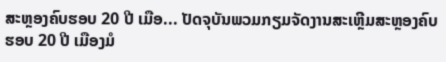ສະຫຼອງຄົບຮອບ 20 ປີ ເມືອ... ປັດຈຸບັນພວມກຽມຈັດງານສະເຫຼີມສະຫຼອງຄົບຮອບ 20 ປີ ເມືອງມໍ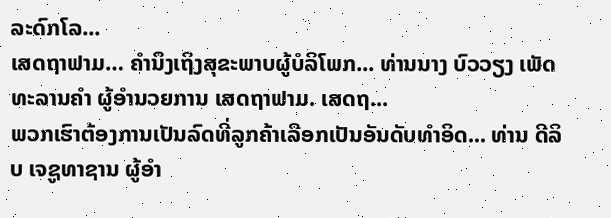ລະດົກໂລ...
ເສດຖາຟາມ… ຄຳນຶງເຖິງສຸຂະພາບຜູ້ບໍລິໂພກ... ທ່ານນາງ ບົວວຽງ ເພັດທະລານຄຳ ຜູ້ອຳນວຍການ ເສດຖາຟາມ. ເສດຖ...
ພວກເຮົາຕ້ອງການເປັນລົດທີ່ລູກຄ້າເລືອກເປັນອັນດັບທຳອິດ... ທ່ານ ດີລິບ ເຈຊູທາຊານ ຜູ້ອໍາ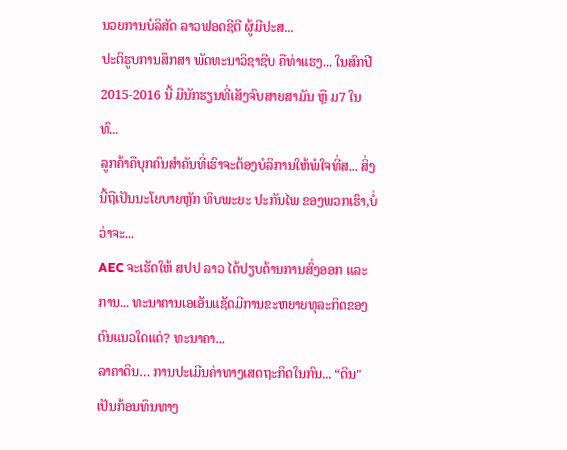ນວຍການບໍລິສັດ ລາວຟອດຊີຕີ ຜູ້ມີປະສ...
ປະຕິຮູບການສຶກສາ ພັດທະນາວິຊາຊີບ ຄືທ່າແຮງ... ໃນສົກປີ 2015-2016 ນີ້ ມີນັກຮຽນທີ່ເສັງຈົບສາຍສາມັນ ຫຼື ມ7 ໃນທົ...
ລູກຄ້າຄືບຸກຄົນສຳຄັນທີ່ເຮົາຈະຕ້ອງບໍລິການໃຫ້ພໍໃຈທີ່ສ... ສິ່ງນີ້ຖືເປັນນະໂຍບາຍຫຼັກ ທິບພະຍະ ປະກັນໄພ ຂອງພວກເຮົາ,ບໍ່ວ່າຈະ...
AEC ຈະເຮັດໃຫ້ ສປປ ລາວ ໄດ້ປຽບດ້ານການສົ່ງອອກ ແລະ ການ... ທະນາຄານເອເອັນແຊັດມີການຂະຫຍາຍທຸລະກິດຂອງຕົນແນວໃດແດ່? ທະນາຄາ...
ລາຄາດິນ… ການປະເມີນຄ່າທາງເສດຖະກິດໃນກົນ... “ດິນ" ເປັນກ້ອນທຶນທາງ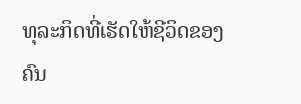ທຸລະກິດທີ່ເຮັດໃຫ້ຊີວິດຂອງຄົນ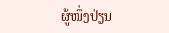ຜູ້ໜຶ່ງປ່ຽນ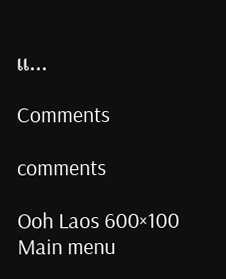ແ...

Comments

comments

Ooh Laos 600×100
Main menu